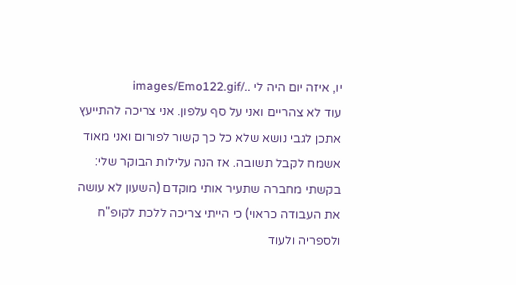יו, איזה יום היה לי ../images/Emo122.gif
עוד לא צהריים ואני על סף עלפון. אני צריכה להתייעץ אתכן לגבי נושא שלא כל כך קשור לפורום ואני מאוד אשמח לקבל תשובה. אז הנה עלילות הבוקר שלי: בקשתי מחברה שתעיר אותי מוקדם (השעון לא עושה את העבודה כראוי) כי הייתי צריכה ללכת לקופ"ח ולספריה ולעוד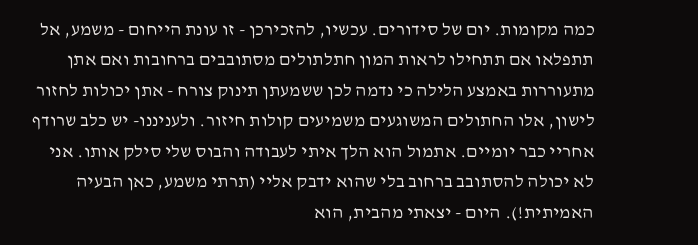כמה מקומות. יום של סידורים. עכשיו, להזכירכן - זו עונת הייחום - משמע, אל תתפלאו אם תתחילו לראות המון חתלתולים מסתובבים ברחובות ואם אתן מתעוררות באמצע הלילה כי נדמה לכן ששמעתן תינוק צורח - אתן יכולות לחזור לישון, אלו החתולים המשוגעים משמיעים קולות חיזור. ולעניננו- יש כלב שרודף אחריי כבר יומיים. אתמול הוא הלך איתי לעבודה והבוס שלי סילק אותו. אני לא יכולה להסתובב ברחוב בלי שהוא ידבק אליי (תרתי משמע, כאן הבעיה האמיתית!). היום - יצאתי מהבית, הוא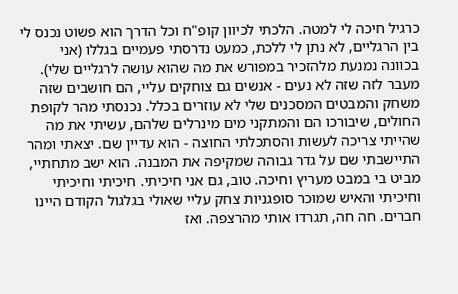כרגיל חיכה לי למטה. הלכתי לכיוון קופ"ח וכל הדרך הוא פשוט נכנס לי בין הרגליים, לא נתן לי ללכת, כמעט נדרסתי פעמיים בגללו (אני בכוונה נמנעת מלהזכיר במפורש את מה שהוא עושה לרגליים שלי). מעבר לזה שזה לא נעים - אנשים גם צוחקים עליי, הם חושבים שזה משחק והמבטים המסכנים שלי לא עוזרים בכלל. נכנסתי מהר לקופת החולים, שיבורכו הם והמתקני מים מינרלים שלהם, עשיתי את מה שהייתי צריכה לעשות והסתכלתי החוצה - הוא עדיין שם. יצאתי ומהר התיישבתי שם על גדר גבוהה שמקיפה את המבנה. הוא ישב מתחתיי, מביט בי במבט מעריץ וחיכה. טוב, גם אני חיכיתי. חיכיתי וחיכיתי וחיכיתי והאיש שמוכר סופגניות צחק עליי שאולי בגלגול הקודם היינו חברים. חה חה, תגרדו אותי מהרצפה. ואז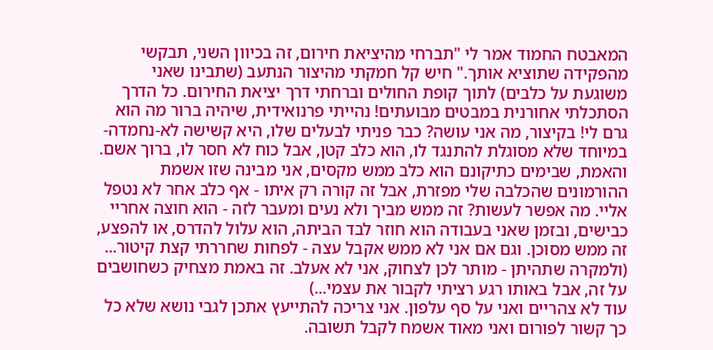המאבטח החמוד אמר לי "תברחי מהיציאת חירום, זה בכיוון השני, תבקשי מהפקידה שתוציא אותך." חיש קל חמקתי מהיצור הנתעב (שתבינו שאני משוגעת על כלבים) לתוך קופת החולים וברחתי דרך יציאת החירום. כל הדרך הסתכלתי אחורנית במבטים מבועתים! נהייתי פרנואידית, שיהיה ברור מה הוא גרם לי! בקיצור, מה אני עושה? כבר פניתי לבעלים שלו, היא קשישה לא-נחמדה-במיוחד שלא מסוגלת להתנגד לו, הוא כלב קטן, אבל כוח לא חסר לו, ברוך אשם. והאמת, שבימים כתיקונם הוא כלב ממש מקסים, אני מבינה שזו אשמת ההורמונים שהכלבה שלי מפזרת, אבל זה קורה רק איתו - אף כלב אחר לא נטפל אליי. מה אפשר לעשות? זה ממש מביך ולא נעים ומעבר לזה - הוא חוצה אחריי כבישים, ובזמן שאני בעבודה הוא חוזר לבד הביתה, הוא עלול להדרס, או להפצע, זה ממש מסוכן. וגם אם אני לא ממש אקבל עצה - לפחות שחררתי קצת קיטור... (ולמקרה שתהיתן - מותר לכן לצחוק, אני לא אעלב. זה באמת מצחיק כשחושבים על זה, אבל באותו רגע רציתי לקבור את עצמי...)
עוד לא צהריים ואני על סף עלפון. אני צריכה להתייעץ אתכן לגבי נושא שלא כל כך קשור לפורום ואני מאוד אשמח לקבל תשובה.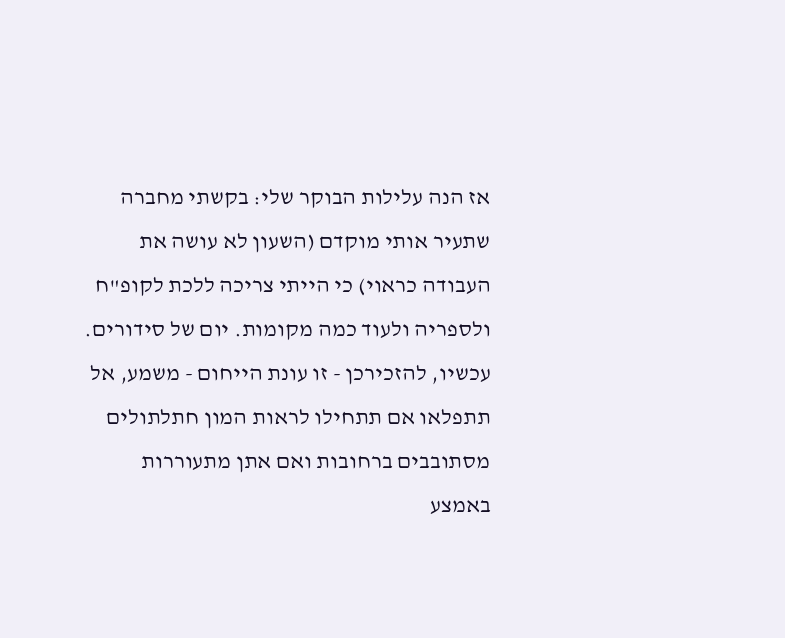אז הנה עלילות הבוקר שלי: בקשתי מחברה שתעיר אותי מוקדם (השעון לא עושה את העבודה כראוי) כי הייתי צריכה ללכת לקופ"ח ולספריה ולעוד כמה מקומות. יום של סידורים. עכשיו, להזכירכן - זו עונת הייחום - משמע, אל תתפלאו אם תתחילו לראות המון חתלתולים מסתובבים ברחובות ואם אתן מתעוררות באמצע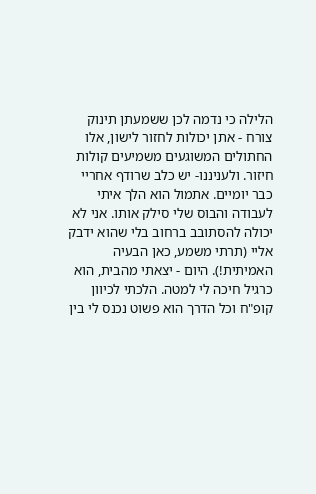הלילה כי נדמה לכן ששמעתן תינוק צורח - אתן יכולות לחזור לישון, אלו החתולים המשוגעים משמיעים קולות חיזור. ולעניננו- יש כלב שרודף אחריי כבר יומיים. אתמול הוא הלך איתי לעבודה והבוס שלי סילק אותו. אני לא יכולה להסתובב ברחוב בלי שהוא ידבק אליי (תרתי משמע, כאן הבעיה האמיתית!). היום - יצאתי מהבית, הוא כרגיל חיכה לי למטה. הלכתי לכיוון קופ"ח וכל הדרך הוא פשוט נכנס לי בין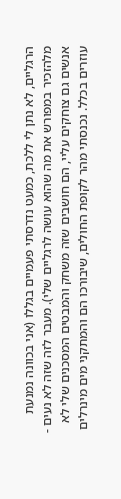הרגליים, לא נתן לי ללכת, כמעט נדרסתי פעמיים בגללו (אני בכוונה נמנעת מלהזכיר במפורש את מה שהוא עושה לרגליים שלי). מעבר לזה שזה לא נעים - אנשים גם צוחקים עליי, הם חושבים שזה משחק והמבטים המסכנים שלי לא עוזרים בכלל. נכנסתי מהר לקופת החולים, שיבורכו הם והמתקני מים מינרלים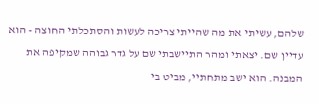שלהם, עשיתי את מה שהייתי צריכה לעשות והסתכלתי החוצה - הוא עדיין שם. יצאתי ומהר התיישבתי שם על גדר גבוהה שמקיפה את המבנה. הוא ישב מתחתיי, מביט בי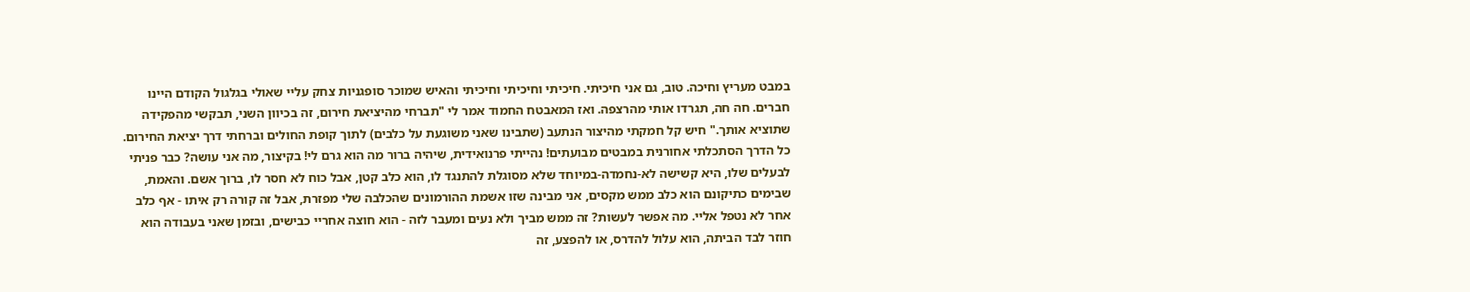במבט מעריץ וחיכה. טוב, גם אני חיכיתי. חיכיתי וחיכיתי וחיכיתי והאיש שמוכר סופגניות צחק עליי שאולי בגלגול הקודם היינו חברים. חה חה, תגרדו אותי מהרצפה. ואז המאבטח החמוד אמר לי "תברחי מהיציאת חירום, זה בכיוון השני, תבקשי מהפקידה שתוציא אותך." חיש קל חמקתי מהיצור הנתעב (שתבינו שאני משוגעת על כלבים) לתוך קופת החולים וברחתי דרך יציאת החירום. כל הדרך הסתכלתי אחורנית במבטים מבועתים! נהייתי פרנואידית, שיהיה ברור מה הוא גרם לי! בקיצור, מה אני עושה? כבר פניתי לבעלים שלו, היא קשישה לא-נחמדה-במיוחד שלא מסוגלת להתנגד לו, הוא כלב קטן, אבל כוח לא חסר לו, ברוך אשם. והאמת, שבימים כתיקונם הוא כלב ממש מקסים, אני מבינה שזו אשמת ההורמונים שהכלבה שלי מפזרת, אבל זה קורה רק איתו - אף כלב אחר לא נטפל אליי. מה אפשר לעשות? זה ממש מביך ולא נעים ומעבר לזה - הוא חוצה אחריי כבישים, ובזמן שאני בעבודה הוא חוזר לבד הביתה, הוא עלול להדרס, או להפצע, זה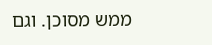ממש מסוכן. וגם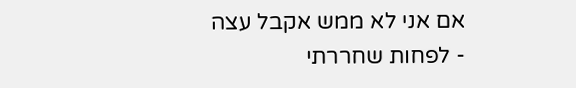אם אני לא ממש אקבל עצה - לפחות שחררתי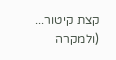קצת קיטור... (ולמקרה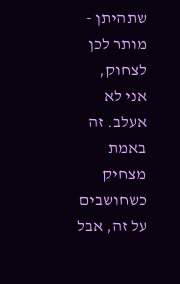שתהיתן - מותר לכן לצחוק, אני לא אעלב. זה באמת מצחיק כשחושבים על זה, אבל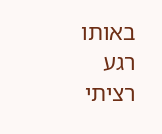באותו רגע רציתי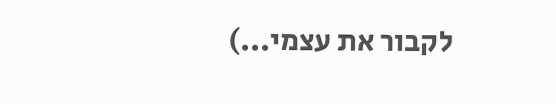לקבור את עצמי...)